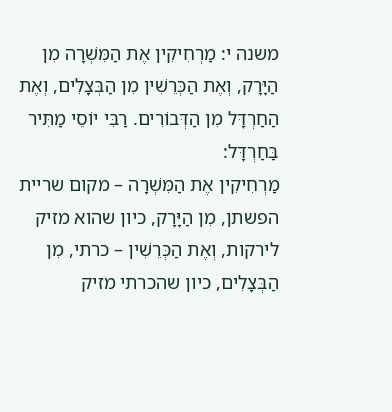משנה י: מַרְחִיקִין אֶת הַמִּשְׁרָה מִן הַיָּרָק, וְאֶת הַכְּרֵשִׁין מִן הַבְּצָלִים, וְאֶת הַחַרְדָּל מִן הַדְּבוֹרִים. רַבִּי יוֹסֵי מַתִּיר בַּחַרְדָּל:
מַרְחִיקִין אֶת הַמִּשְׁרָה – מקום שריית הפשתן, מִן הַיָּרָק, כיון שהוא מזיק לירקות, וְאֶת הַכְּרֵשִׁין – כרתי, מִן הַבְּצָלִים, כיון שהכרתי מזיק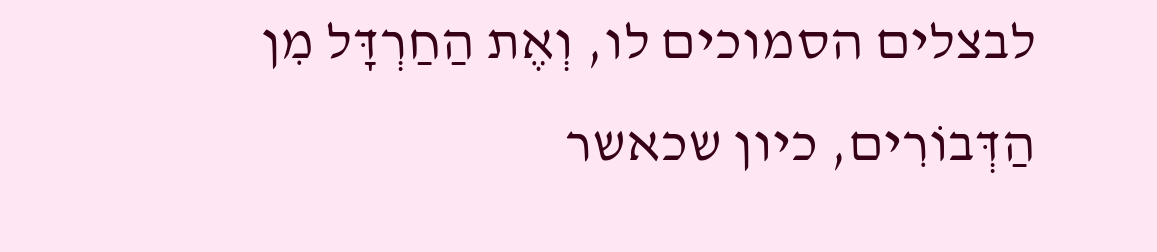לבצלים הסמוכים לו, וְאֶת הַחַרְדָּל מִן הַדְּבוֹרִים, כיון שכאשר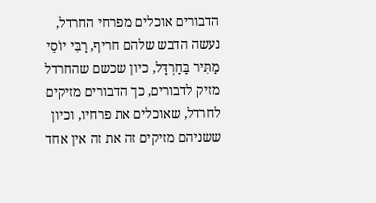הדבורים אוכלים מפרחי החרדל, נעשה הדבש שלהם חריף, רַבִּי יוֹסֵי מַתִּיר בַּחַרְדָּל, כיון שכשם שהחרדל מזיק לדבורים, כך הדבורים מזיקים לחרדל, שאוכלים את פרחיו, וכיון ששניהם מזיקים זה את זה אין אחד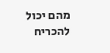מהם יכול להכריח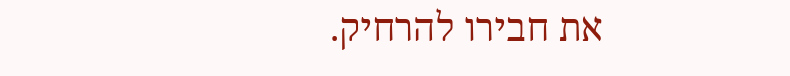את חבירו להרחיק.